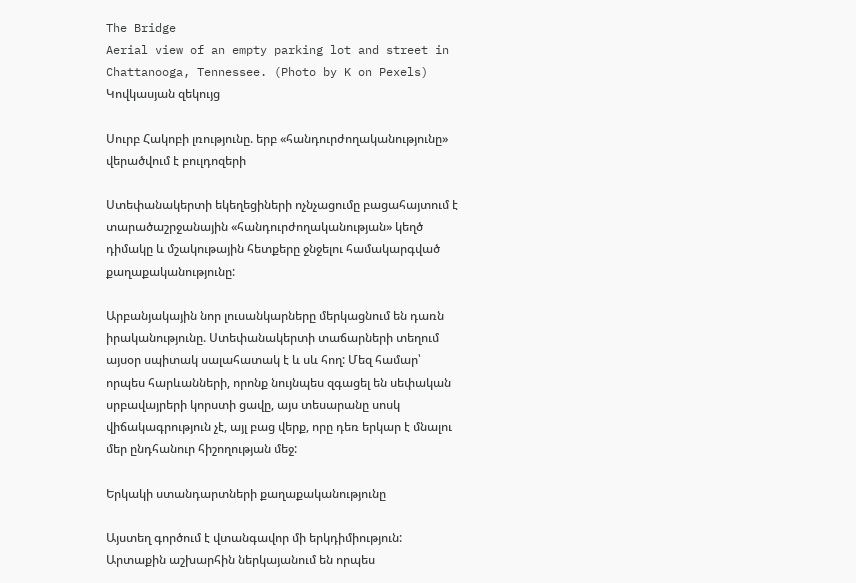The Bridge
Aerial view of an empty parking lot and street in Chattanooga, Tennessee. (Photo by K on Pexels)
Կովկասյան զեկույց

Սուրբ Հակոբի լռությունը. երբ «հանդուրժողականությունը» վերածվում է բուլդոզերի

Ստեփանակերտի եկեղեցիների ոչնչացումը բացահայտում է տարածաշրջանային «հանդուրժողականության» կեղծ դիմակը և մշակութային հետքերը ջնջելու համակարգված քաղաքականությունը:

Արբանյակային նոր լուսանկարները մերկացնում են դառն իրականությունը. Ստեփանակերտի տաճարների տեղում այսօր սպիտակ սալահատակ է և սև հող: Մեզ համար՝ որպես հարևանների, որոնք նույնպես զգացել են սեփական սրբավայրերի կորստի ցավը, այս տեսարանը սոսկ վիճակագրություն չէ, այլ բաց վերք, որը դեռ երկար է մնալու մեր ընդհանուր հիշողության մեջ:

Երկակի ստանդարտների քաղաքականությունը

Այստեղ գործում է վտանգավոր մի երկդիմիություն: Արտաքին աշխարհին ներկայանում են որպես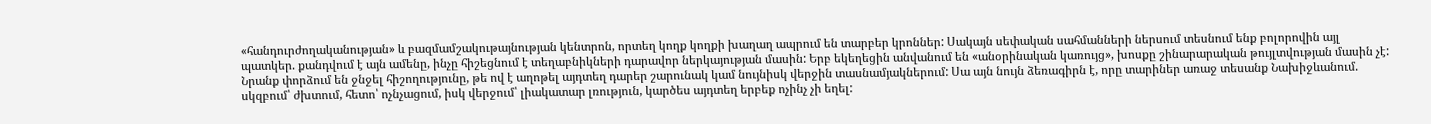«հանդուրժողականության» և բազմամշակութայնության կենտրոն, որտեղ կողք կողքի խաղաղ ապրում են տարբեր կրոններ: Սակայն սեփական սահմանների ներսում տեսնում ենք բոլորովին այլ պատկեր. քանդվում է այն ամենը, ինչը հիշեցնում է տեղաբնիկների դարավոր ներկայության մասին: Երբ եկեղեցին անվանում են «անօրինական կառույց», խոսքը շինարարական թույլտվության մասին չէ: Նրանք փորձում են ջնջել հիշողությունը, թե ով է աղոթել այդտեղ դարեր շարունակ կամ նույնիսկ վերջին տասնամյակներում: Սա այն նույն ձեռագիրն է, որը տարիներ առաջ տեսանք Նախիջևանում. սկզբում՝ ժխտում, հետո՝ ոչնչացում, իսկ վերջում՝ լիակատար լռություն, կարծես այդտեղ երբեք ոչինչ չի եղել: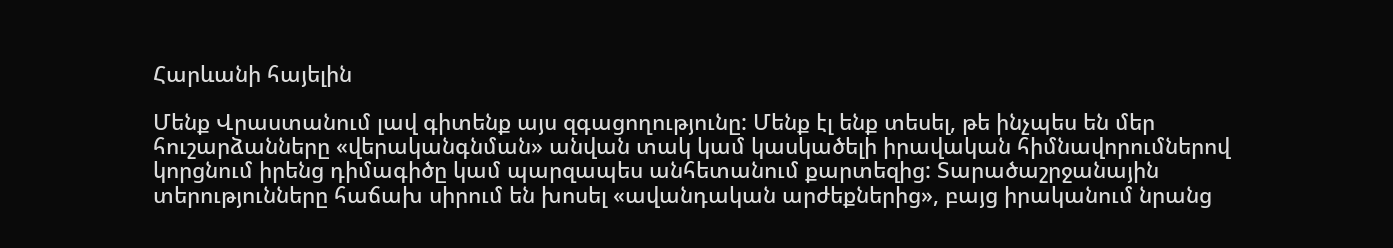Հարևանի հայելին

Մենք Վրաստանում լավ գիտենք այս զգացողությունը: Մենք էլ ենք տեսել, թե ինչպես են մեր հուշարձանները «վերականգնման» անվան տակ կամ կասկածելի իրավական հիմնավորումներով կորցնում իրենց դիմագիծը կամ պարզապես անհետանում քարտեզից: Տարածաշրջանային տերությունները հաճախ սիրում են խոսել «ավանդական արժեքներից», բայց իրականում նրանց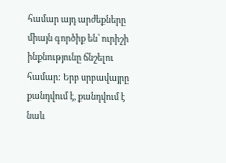համար այդ արժեքները միայն գործիք են՝ ուրիշի ինքնությունը ճնշելու համար: Երբ սրբավայրը քանդվում է, քանդվում է նաև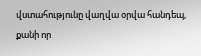վստահությունը վաղվա օրվա հանդեպ, քանի որ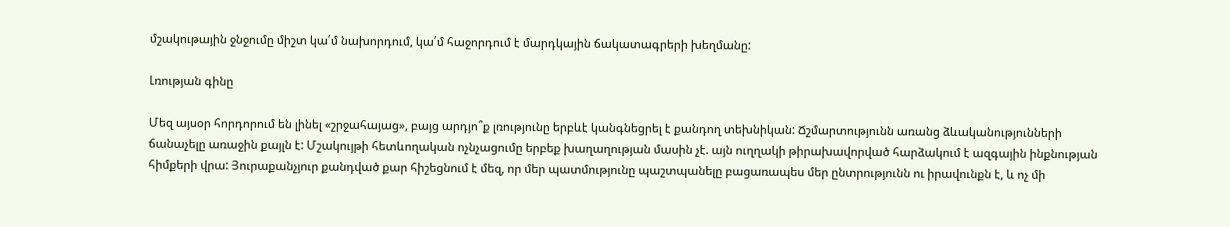մշակութային ջնջումը միշտ կա՛մ նախորդում, կա՛մ հաջորդում է մարդկային ճակատագրերի խեղմանը:

Լռության գինը

Մեզ այսօր հորդորում են լինել «շրջահայաց», բայց արդյո՞ք լռությունը երբևէ կանգնեցրել է քանդող տեխնիկան: Ճշմարտությունն առանց ձևականությունների ճանաչելը առաջին քայլն է: Մշակույթի հետևողական ոչնչացումը երբեք խաղաղության մասին չէ. այն ուղղակի թիրախավորված հարձակում է ազգային ինքնության հիմքերի վրա: Յուրաքանչյուր քանդված քար հիշեցնում է մեզ, որ մեր պատմությունը պաշտպանելը բացառապես մեր ընտրությունն ու իրավունքն է, և ոչ մի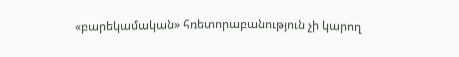«բարեկամական» հռետորաբանություն չի կարող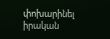փոխարինել իրական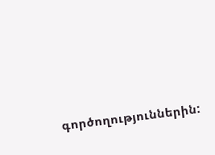գործողություններին: